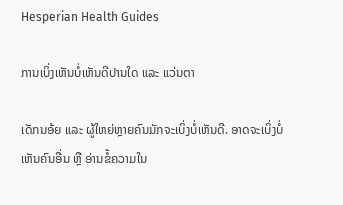Hesperian Health Guides

ການເບິ່ງເຫັນບໍ່ເຫັນດີປານໃດ ແລະ ແວ່ນຕາ

ເດັກນອ້ຍ ແລະ ຜູ້ໃຫຍ່ຫຼາຍຄົນມັກຈະເບິ່ງບໍ່ເຫັນດີ. ອາດຈະເບິ່ງບໍ່ເຫັນຄົນອື່ນ ຫຼື ອ່ານຂໍ້ຄວາມໃນ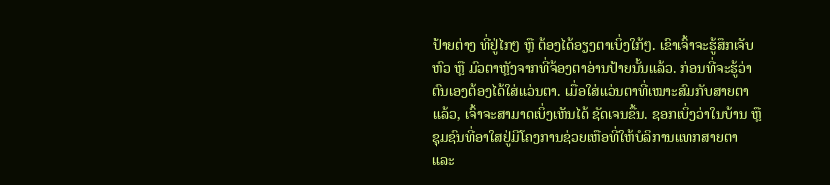ປ້າຍຕ່າງ ທີ່ຢູ່ໄກໆ ຫຼື ຕ້ອງໄດ້ອຽງຕາເບິ່ງໃກ້ໆ. ເຂົາເຈົ້າຈະຮູ້ສຶກເຈັບຫົວ ຫຼື ມົວຕາຫຼັງຈາກທີ່ຈ້ອງຕາອ່ານປ້າຍນັ້ນແລ້ວ. ກ່ອນທີ່ຈະຮູ້ວ່າ ຕົນເອງຕ້ອງໄດ້ໃສ່ແວ່ນຕາ. ເມື່ອໃສ່ແວ່ນຕາທີ່ເໝາະສົມກັບສາຍຕາແລ້ວ, ເຈົ້າຈະສາມາດເບິ່ງເຫັນໄດ້ ຊັດເຈນຂື້ນ. ຊອກເບິ່ງວ່າໃນບ້ານ ຫຼື ຊຸມຊົນທີ່ອາໃສຢູ່ມີໂຄງການຊ່ວຍເຫືອທີ່ໃຫ້ບໍລິການແທກສາຍຕາ ແລະ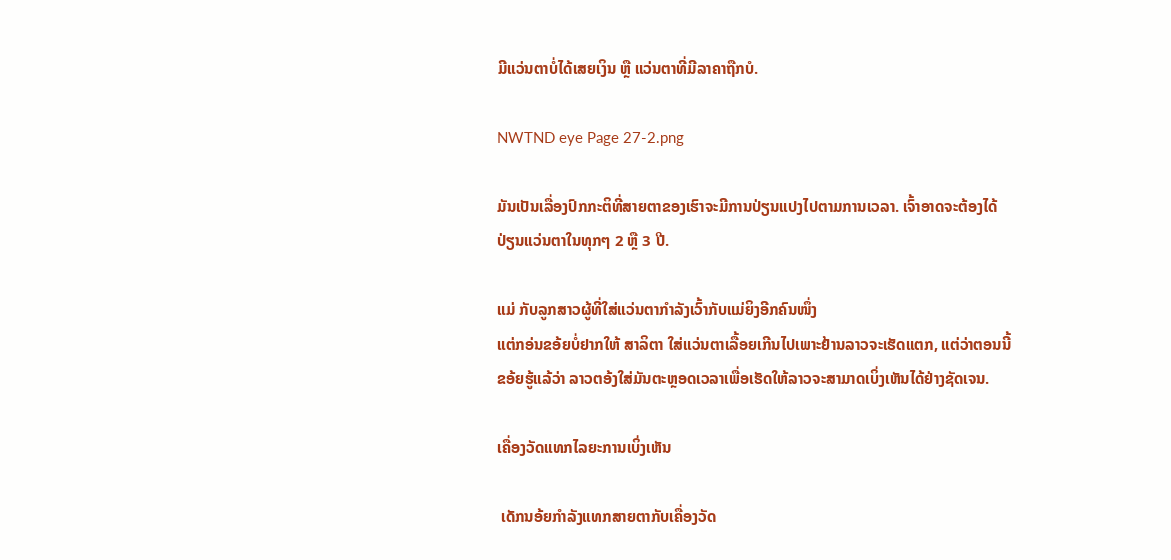ມີແວ່ນຕາບໍ່ໄດ້ເສຍເງິນ ຫຼື ແວ່ນຕາທີ່ມີລາຄາຖືກບໍ.

NWTND eye Page 27-2.png

ມັນເປັນເລື່ອງປົກກະຕິທີ່ສາຍຕາຂອງເຮົາຈະມີການປ່ຽນແປງໄປຕາມການເວລາ. ເຈົ້າອາດຈະຕ້ອງໄດ້ ປ່ຽນແວ່ນຕາໃນທຸກໆ 2 ຫຼື 3 ປີ.

ແມ່ ກັບລູກສາວຜູ້ທີ່ໃສ່ແວ່ນຕາກໍາລັງເວົ້າກັບແມ່ຍິງອີກຄົນໜຶ່ງ
ແຕ່ກອ່ນຂອ້ຍບໍ່ຢາກໃຫ້ ສາລິຕາ ໃສ່ແວ່ນຕາເລື້ອຍເກີນໄປເພາະຢ້ານລາວຈະເຮັດແຕກ, ແຕ່ວ່າຕອນນີ້ ຂອ້ຍຮູ້ແລ້ວ່າ ລາວຕອ້ງໃສ່ມັນຕະຫຼອດເວລາເພື່ອເຮັດໃຫ້ລາວຈະສາມາດເບິ່ງເຫັນໄດ້ຢ່າງຊັດເຈນ.

ເຄື່ອງວັດແທກໄລຍະການເບິ່ງເຫັນ

 ເດັກນອ້ຍກໍາລັງແທກສາຍຕາກັບເຄື່ອງວັດ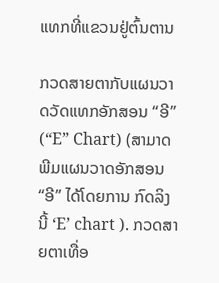ແທກທີ່ແຂວນຢູ່ຕົ້ນຕານ

ກວດສາຍຕາກັບແຜນວາດວັດແທກອັກສອນ “ອີ” (“E” Chart) (ສາມາດພີມແຜນວາດອັກສອນ “ອີ” ໄດ້ໂດຍການ ກົດລິງນີ້ ‘E’ chart ). ກວດສາຍຕາເທື່ອ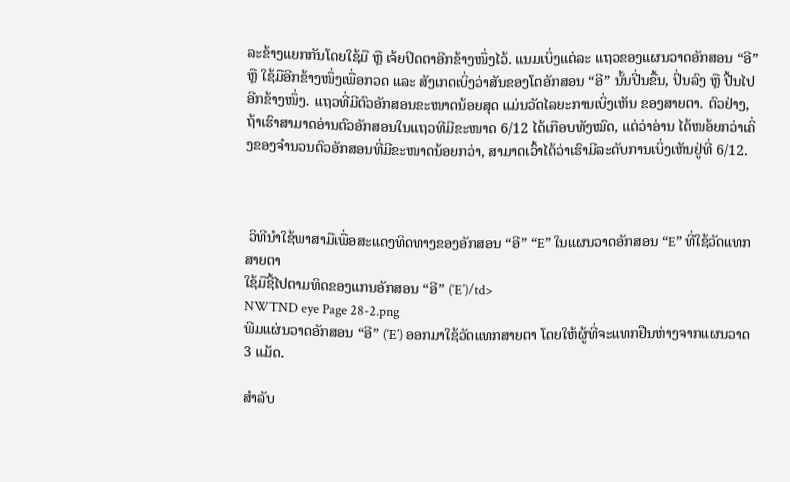ລະຂ້າງແຍກກັນໂດຍໃຊ້ມື ຫຼື ເຈ້ຍປິດຕາອີກຂ້າງໜຶ່ງໄວ້. ແນມເບິ່ງແຕ່ລະ ແຖວຂອງແຜນວາດອັກສອນ “ອີ” ຫຼື ໃຊ້ມືອີກຂ້າງໜຶ່ງເພື່ອກວດ ແລະ ສັງເກດເບິ່ງວ່າສັນຂອງໂຕອັກສອນ “ອີ” ນັ້ນປີ່ນຂື້ນ, ປິ່ນລົງ ຫຼື ປີ້ນໄປອີກຂ້າງໜຶ່ງ. ແຖວທີ່ມີຕົວອັກສອນຂະໜາດນ້ອຍສຸດ ແມ່ນວັດໄລຍະການເບິ່ງເຫັນ ຂອງສາຍຕາ. ຕົວຢ່າງ, ຖ້າເຮົາສາມາດອ່ານຕົວອັກສອນໃນແຖວທີມີຂະໜາດ 6/12 ໄດ້ເກືອບທັງໝົດ, ແຕ່ວ່າອ່ານ ໄດ້ໜອ້ຍກວ່າເຄິ່ງຂອງຈໍານວນຕົວອັກສອນທີ່ມີຂະໜາດນ້ອຍກວ່າ, ສາມາດເວົ້າໄດ້ວ່າເຮົາມີລະດັບການເບິ່ງເຫັນຢູ່ທີ່ 6/12.



 ວິທີນໍາໃຊ້ພາສາມືເພື່ອສະແດງທິດທາງຂອງອັກສອນ “ອີ” “E” ໃນແຜນວາດອັກສອນ “E” ທີ່ໃຊ້ວັດແທກສາຍຕາ
ໃຊ້ມືຊີ້ໄປຕາມທິດຂອງແກນອັກສອນ “ອີ” (‘E’)/td>
NWTND eye Page 28-2.png
ພີມແຜ່ນວາດອັກສອນ “ອີ” (‘E’) ອອກມາໃຊ້ວັດແທກສາຍຕາ ໂດຍໃຫ້ຜູ້ທີ່ຈະແທກຢືນຫ່າງຈາກແຜນວາດ 3 ແມັດ.

ສໍາລັບ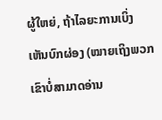ຜູ້ໃຫຍ່, ຖ້າໄລຍະການເບິ່ງເຫັນບົກຜ່ອງ (ໝາຍເຖິງພວກເຂົາບໍ່ສາມາດອ່ານ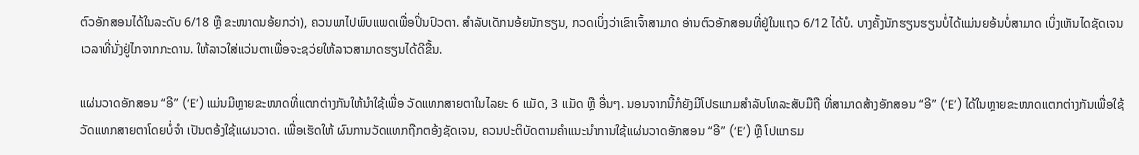ຕົວອັກສອນໄດ້ໃນລະດັບ 6/18 ຫຼື ຂະໜາດນອ້ຍກວ່າ), ຄວນພາໄປພົບແພດເພື່ອປິ່ນປົວຕາ. ສໍາລັບເດັກນອ້ຍນັກຮຽນ, ກວດເບິ່ງວ່າເຂົາເຈົ້າສາມາດ ອ່ານຕົວອັກສອນທີ່ຢູ່ໃນແຖວ 6/12 ໄດ້ບໍ. ບາງຄັ້ງນັກຮຽນຮຽນບໍ່ໄດ້ແມ່ນຍອ້ນບໍ່ສາມາດ ເບິ່ງເຫັນໄດຊັດເຈນ ເວລາທີ່ນັ່ງຢູ່ໄກຈາກກະດານ. ໃຫ້ລາວໃສ່ແວ່ນຕາເພື່ອຈະຊວ່ຍໃຫ້ລາວສາມາດຮຽນໄດ້ດີຂື້ນ.

ແຜ່ນວາດອັກສອນ “ອີ” (‘E’) ແມ່ນມີຫຼາຍຂະໜາດທີ່ແຕກຕ່າງກັນໃຫ້ນໍາໃຊ້ເພື່ອ ວັດແທກສາຍຕາໃນໄລຍະ 6 ແມັດ, 3 ແມັດ ຫຼື ອື່ນໆ. ນອນຈາກນີ້ກໍຍັງມີໂປຣແກມສໍາລັບໂທລະສັບມືຖື ທີ່ສາມາດສ້າງອັກສອນ “ອີ” (‘E’) ໄດ້ໃນຫຼາຍຂະໜາດແຕກຕ່າງກັນເພື່ອໃຊ້ວັດແທກສາຍຕາໂດຍບໍ່ຈໍາ ເປັນຕອ້ງໃຊ້ແຜນວາດ. ເພື່ອເຮັດໃຫ້ ຜົນການວັດແທກຖືກຕອ້ງຊັດເຈນ, ຄວນປະຕິບັດຕາມຄໍາແນະນໍາການໃຊ້ແຜ່ນວາດອັກສອນ “ອີ” (‘E’) ຫຼື ໂປແກຣມ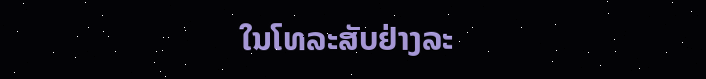ໃນໂທລະສັບຢ່າງລະ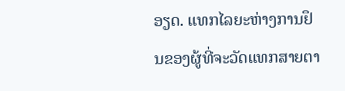ອຽດ. ແທກໄລຍະຫ່າງການຢຶນຂອງຜູ້ທີ່ຈະວັດແທກສາຍຕາ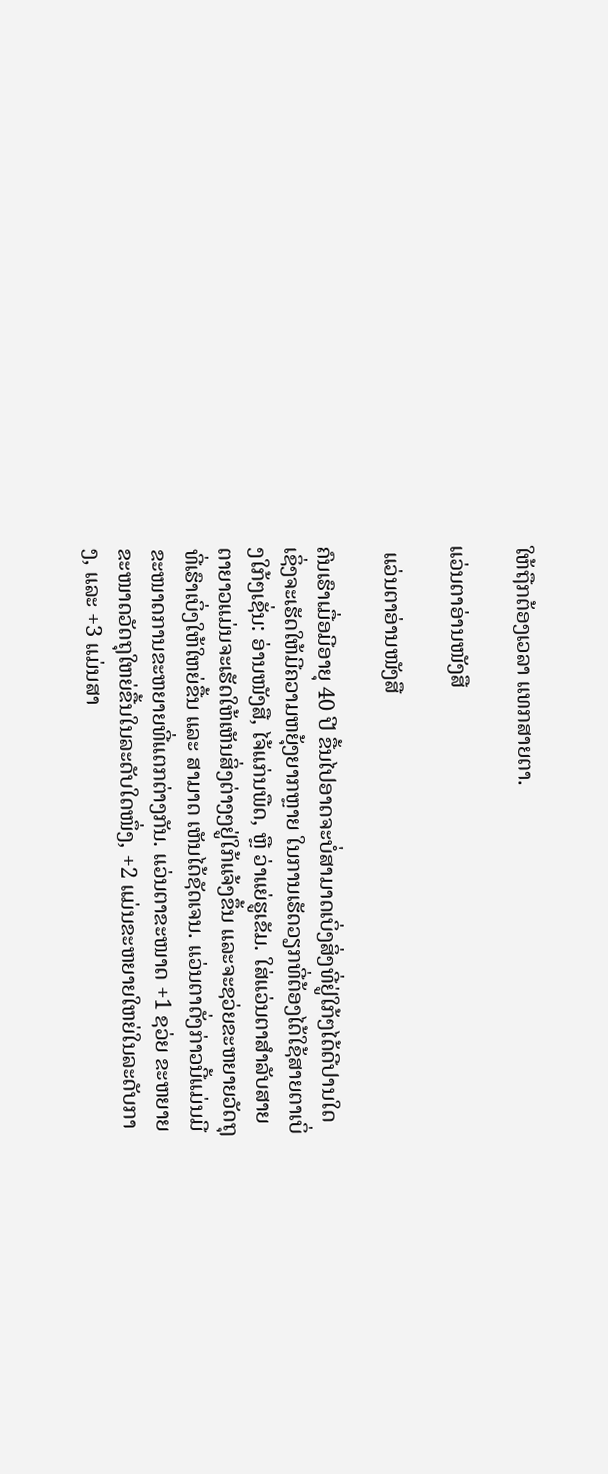ໃຫ້ຖືກຕ້ອງເວລາ ແທກສາຍຕາ.

ແວ່ນຕາອ່ານໜັງສື

 ແວ່ນຕາອ່ານໜັງສື

ຄົນເຮົາເມື່ອມີອາຍຸ 40 ປີ ຂື້ນໄປອາດຈະບໍ່ສາມາດເບິ່ງສິ່ງທີ່ຢູ່ໃກ້ໆໄດ້ດີປານໃດເຊິ່ງຈະເຮັດໃຫ້ມີຄວາມຫຍຸ້ງຍາກຫຼາຍ ໃນການເຮັດວຽກທີ່ຕ້ອງໄດ້ໃຊ້ສາຍຕາເບິ່ງໃກ້ໆເຊັ່ນ: ອ່ານໜັງສື, ໄຈ້ແກ່ນພືດ, ຫຼື ວ່າແຍ່ຮູເຂັມ. ໃສ່ແວ່ນຕາສໍາລັບສາຍຕາຍາວແມ່ນຈະເຮັດໃຫ້ເຫັນສິ່ງຕ່າງໆຢູ່ໃກ້ແຈ້ງຂຶ້ນ ແລະຈະຊວ່ຍຂະຫຍາຍວັດຖຸທີ່ເຮົາເບິ່ງໃຫ້ໃຫຍ່ຂື້ນ ແລະ ສາມາດ ເຫັນໄດ້ຊັດເຈນ. ແວ່ນຕາດັ່ງກ່າວນີ້ແມ່ນມີຂະໜາດການຂະຫຍາຍທີ່ແຕກຕ່າງກັນ. ແວ່ນຕາຂະໜາດ +1 ຊວ່ຍ ຂະຫຍາຍຂະໜາດວັດຖຸໃຫຍ່ຂື້ນໃນລະດັບໃດໜຶ່ງ, +2 ແມ່ນຂະຫຍາຍໃຫຍ່ໃນລະດັບກາງ, ແລະ +3 ແມ່ນສາ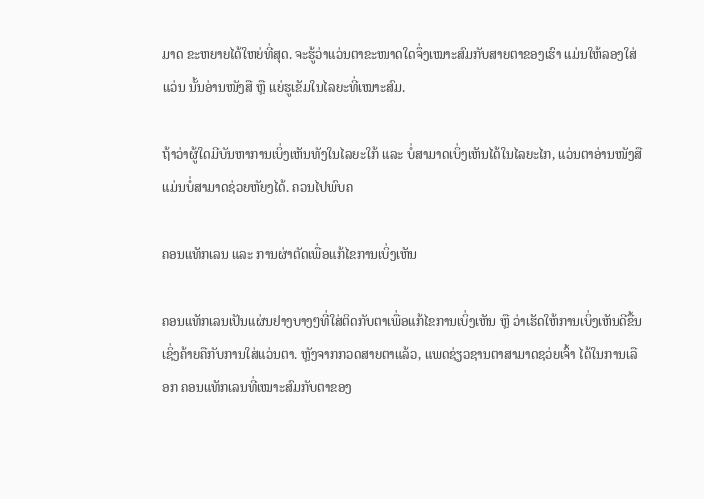ມາດ ຂະຫຍາຍໄດ້ໃຫຍ່ທີ່ສຸດ. ຈະຮູ້ວ່າແວ່ນຕາຂະໜາດໃດຈຶ່ງເໝາະສົມກັບສາຍຕາຂອງເຮົາ ແມ່ນໃຫ້ລອງໃສ່ແວ່ນ ນັ້ນອ່ານໜັງສື ຫຼື ແຍ່ຮູເຂັມໃນໄລຍະທີ່ເໝາະສົມ.

ຖ້າວ່າຜູ້ໃດມີບັນຫາການເບິ່ງເຫັນທັງໃນໄລຍະໃກ້ ແລະ ບໍ່ສາມາດເບິ່ງເຫັນໄດ້ໃນໄລຍະໄກ, ແວ່ນຕາອ່ານໜັງສືແມ່ນບໍ່ສາມາດຊ່ວຍຫັຍງໄດ້. ຄວນໄປພົບຄ

ຄອນແທັກເລນ ແລະ ການຜ່າຕັດເພື່ອແກ້ໄຂການເບິ່ງເຫັນ

ຄອນແທັກເລນເປັນແຜ່ນຢາງບາງໆທີ່ໃສ່ຕິດກັບຕາເພື່ອແກ້ໄຂການເບິ່ງເຫັນ ຫຼື ວ່າເຮັດໃຫ້ການເບິ່ງເຫັນດີຂື້ນ ເຊິ່ງຄ້າຍຄືກັບການໃສ່ແວ່ນຕາ. ຫຼັງຈາກກວດສາຍຕາແລ້ວ, ແພດຊ່ຽວຊານຕາສາມາດຊວ່ຍເຈົ້າ ໄດ້ໃນການເລືອກ ຄອນແທັກເລນທີ່ເໝາະສົມກັບຕາຂອງ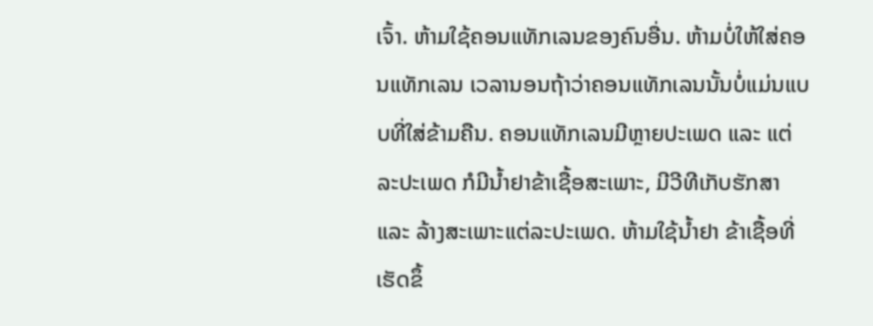ເຈົ້າ. ຫ້າມໃຊ້ຄອນແທັກເລນຂອງຄົນອື່ນ. ຫ້າມບໍ່ໃຫ້ໃສ່ຄອນແທັກເລນ ເວລານອນຖ້າວ່າຄອນແທັກເລນນັ້ນບໍ່ແມ່ນແບບທີ່ໃສ່ຂ້າມຄືນ. ຄອນແທັກເລນມີຫຼາຍປະເພດ ແລະ ແຕ່ລະປະເພດ ກໍມີນໍ້າຢາຂ້າເຊື້ອສະເພາະ, ມີວີທີເກັບຮັກສາ ແລະ ລ້າງສະເພາະແຕ່ລະປະເພດ. ຫ້າມໃຊ້ນໍ້າຢາ ຂ້າເຊື້ອທີ່ເຮັດຂຶ້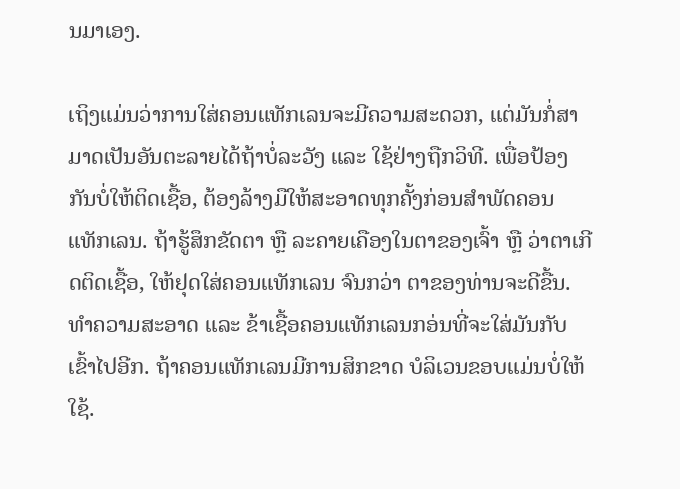ນມາເອງ.

ເຖິງແມ່ນວ່າການໃສ່ຄອນແທັກເລນຈະມີຄວາມສະດວກ, ແຕ່ມັນກໍ່ສາມາດເປັນອັນຕະລາຍໄດ້ຖ້າບໍ່ລະວັງ ແລະ ໃຊ້ຢ່າງຖືກວິທີ. ເພື່ອປ້ອງກັນບໍ່ໃຫ້ຕິດເຊື້ອ, ຕ້ອງລ້າງມືໃຫ້ສະອາດທຸກຄັ້ງກ່ອນສໍາພັດຄອນແທັກເລນ. ຖ້າຮູ້ສຶກຂັດຕາ ຫຼື ລະຄາຍເຄືອງໃນຕາຂອງເຈົ້າ ຫຼື ວ່າຕາເກີດຕິດເຊື້ອ, ໃຫ້ຢຸດໃສ່ຄອນແທັກເລນ ຈົນກວ່າ ຕາຂອງທ່ານຈະດີຂື້ນ. ທໍາຄວາມສະອາດ ແລະ ຂ້າເຊື້ອຄອນແທັກເລນກອ່ນທີ່ຈະໃສ່ມັນກັບເຂົ້າໄປອີກ. ຖ້າຄອນແທັກເລນມີການສິກຂາດ ບໍລິເວນຂອບແມ່ນບໍ່ໃຫ້ໃຊ້.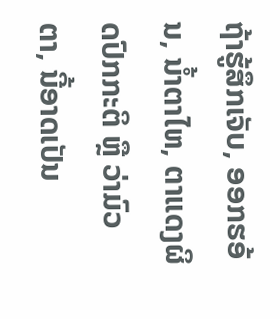ຖ້າຮູ້ສຶກເຈັບ, ອອກຮອ້ນ, ນໍ້າຕາໄຫ, ຕາແດງຜິດປົກກະຕິ ຫຼື ວ່າມົວຕາ, ນີ້ອາດເປັນ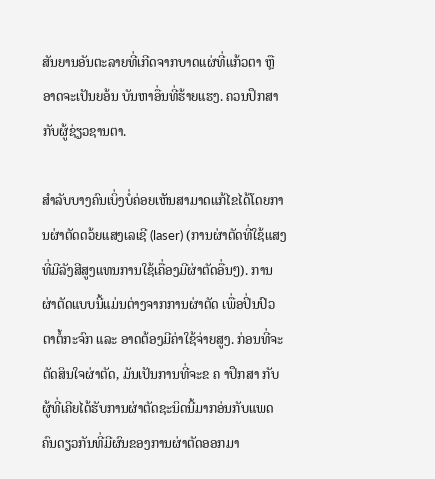ສັນຍານອັນຕະລາຍທີ່ເກີດຈາກບາດແຜ່ທີ່ແກ້ວຕາ ຫຼື ອາດຈະເປັນຍອ້ນ ບັນຫາອື່ນທີ່ຮ້າຍແຮງ. ຄວນປຶກສາກັບຜູ້ຊ່ຽວຊານຕາ.

ສໍາລັບບາງຄົນເບິ່ງບໍ່ຄ່ອຍເຫັນສາມາດແກ້ໄຂໄດ້ໂດຍການຜ່າຕັດດວ້ຍແສງເລເຊີ (laser) (ການຜ່າຕັດທີ່ໃຊ້ແສງ ທີ່ມີລັງສີສູງແທນການໃຊ້ເຄື່ອງມີຜ່າຕັດອື່ນໆ). ການຜ່າຕັດແບບນີ້ແມ່ນຕ່າງຈາກການຜ່າຕັດ ເພື່ອປິ່ນປົວຕາຕໍ້ກະຈົກ ແລະ ອາດຕ້ອງມີຄ່າໃຊ້ຈ່າຍສູງ. ກ່ອນທີ່ຈະຕັດສິນໃຈຜ່າຕັດ, ມັນເປັນການທີ່ຈະຂ ຄ າປຶກສາ ກັບຜູ້ທີ່ເຄີຍໄດ້ຮັບການຜ່າຕັດຊະນິດນີ້ມາກອ່ນກັບແພດຄົນດຽວກັນທີ່ມີຜົນຂອງການຜ່າຕັດອອກມາ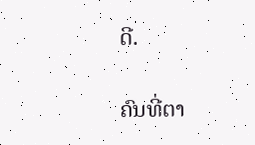ດີ.

ຄົນທີ່ຕາ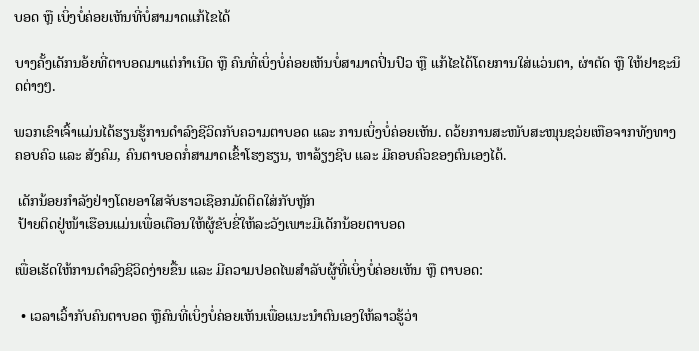ບອດ ຫຼື ເບິ່ງບໍ່ຄ່ອຍເຫັນທີ່ບໍ່ສາມາດແກ້ໄຂໄດ້

ບາງຄັ້ງເດັກນອ້ຍທີ່ຕາບອດມາແຕ່ກໍາເນີດ ຫຼື ຄົນທີ່ເບິ່ງບໍ່ຄ່ອຍເຫັນບໍ່ສາມາດປິ່ນປົວ ຫຼື ແກ້ໄຂໄດ້ໂດຍການໃສ່ແວ່ນຕາ, ຜ່າຕັດ ຫຼື ໃຫ້ຢາຊະນິດຕ່າງໆ.

ພວກເຂົາເຈົ້າແມ່ນໄດ້ຮຽນຮູ້ການດໍາລົງຊີວິດກັບຄວາມຕາບອດ ແລະ ການເບິ່ງບໍ່ຄ່ອຍເຫັນ. ດວ້ຍການສະໜັບສະໜຸນຊວ່ຍເຫືອຈາກທັງທາງຄອບຄົວ ແລະ ສັງຄົມ, ຄົນຕາບອດກໍ່ສາມາດເຂົ້າໂຮງຮຽນ, ຫາລ້ຽງຊີບ ແລະ ມີຄອບຄົວຂອງຕົນເອງໄດ້.

 ເດັກນ້ອຍກໍາລັງຢ່າງໂດຍອາໃສຈັບຮາວເຊືອກມັດຕິດໃສ່ກັບຫຼັກ
 ປ້າຍຕິດຢູ່ໜ້າເຮືອນແມ່ນເພື່ອເຕືອນໃຫ້ຜູ້ຂັບຂີ່ໃຫ້ລະວັງເພາະມີເດັກນ້ອຍຕາບອດ

ເພື່ອເຮັດໃຫ້ການດໍາລົງຊີວິດງ່າຍຂື້ນ ແລະ ມີຄວາມປອດໄພສໍາລັບຜູ້ທີ່ເບິ່ງບໍ່ຄ່ອຍເຫັນ ຫຼື ຕາບອດ:

  • ເວລາເວົ້າກັບຄົນຕາບອດ ຫຼືຄົນທີ່ເບິ່ງບໍ່ຄ່ອຍເຫັນເພື່ອແນະນໍາຕົນເອງໃຫ້ລາວຮູ້ວ່າ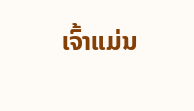ເຈົ້າແມ່ນ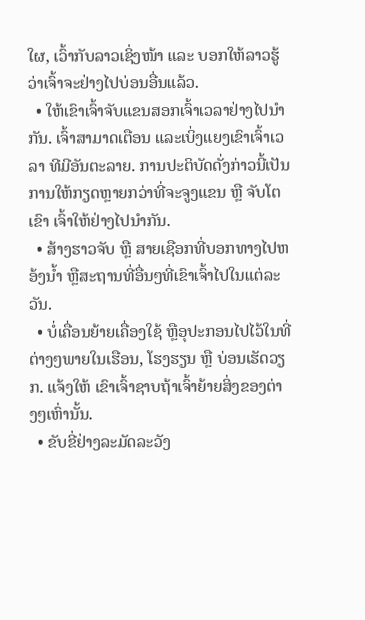ໃຜ, ເວົ້າກັບລາວເຊິ່ງໜ້າ ແລະ ບອກໃຫ້ລາວຮູ້ວ່າເຈົ້າຈະຢ່າງໄປບ່ອນອື່ນແລ້ວ.
  • ໃຫ້ເຂົາເຈົ້າຈັບແຂນສອກເຈົ້າເວລາຢ່າງໄປນໍາກັນ. ເຈົ້າສາມາດເຕືອນ ແລະເບິ່ງແຍງເຂົາເຈົ້າເວລາ ທີມີອັນຕະລາຍ. ການປະຕິບັດດັ່ງກ່າວນີ້ເປັນການໃຫ້ກຽດຫຼາຍກວ່າທີ່ຈະຈູງແຂນ ຫຼື ຈັບໂຕເຂົາ ເຈົ້າໃຫ້ຢ່າງໄປນໍາກັນ.
  • ສ້າງຮາວຈັບ ຫຼື ສາຍເຊືອກທີ່ບອກທາງໄປຫອ້ງນໍ້າ ຫຼືສະຖານທີ່ອື່ນໆທີ່ເຂົາເຈົ້າໄປໃນແຕ່ລະວັນ.
  • ບໍ່ເຄື່ອນຍ້າຍເຄື່ອງໃຊ້ ຫຼືອຸປະກອນໄປໄວ້ໃນທີ່ຕ່າງໆພາຍໃນເຮືອນ, ໂຮງຮຽນ ຫຼື ບ່ອນເຮັດວຽກ. ແຈ້ງໃຫ້ ເຂົາເຈົ້າຊາບຖ້າເຈົ້າຍ້າຍສິ່ງຂອງຕ່າງໆເຫົ່ານັ້ນ.
  • ຂັບຂີ່ຢ່າງລະມັດລະວັງ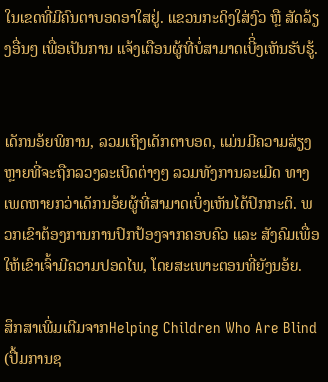ໃນເຂດທີ່ມີຄົນຕາບອດອາໃສຢູ່. ແຂວນກະດິງໃສ່ງົວ ຫຼື ສັດລ້ຽງອື່ນໆ ເພື່ອເປັນການ ແຈ້ງເຕືອນຜູ້ທີ່ບໍ່ສາມາດເບີິ່ງເຫັນຮັບຮູ້.


ເດັກນອ້ຍພິການ, ລວມເຖິງເດັກຕາບອດ, ແມ່ນມີຄວາມສ່ຽງຫຼາຍທີ່ຈະຖືກລວງລະເບີດຕ່າງໆ ລວມທັງການລະເມີດ ທາງເພດຫາຍກວ່າເດັກນອ້ຍຜູ້ທີ່ສາມາດເບິ່ງເຫັນໄດ້ປົກກະຕິ. ພວກເຂົາຕ້ອງການການປົກປ້ອງຈາກຄອບຄົວ ແລະ ສັງຄົມເພື່ອໃຫ້ເຂົາເຈົ້າມີຄວາມປອດໄພ, ໂດຍສະເພາະຕອນທີ່ຍັງນອ້ຍ.

ສຶກສາເພີ່ມເຕີມຈາກHelping Children Who Are Blind (ປື້ມການຊ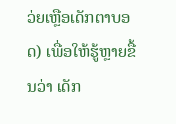ວ່ຍເຫຼືອເດັກຕາບອດ) ເພື່ອໃຫ້ຮູ້ຫຼາຍຂື້ນວ່າ ເດັກ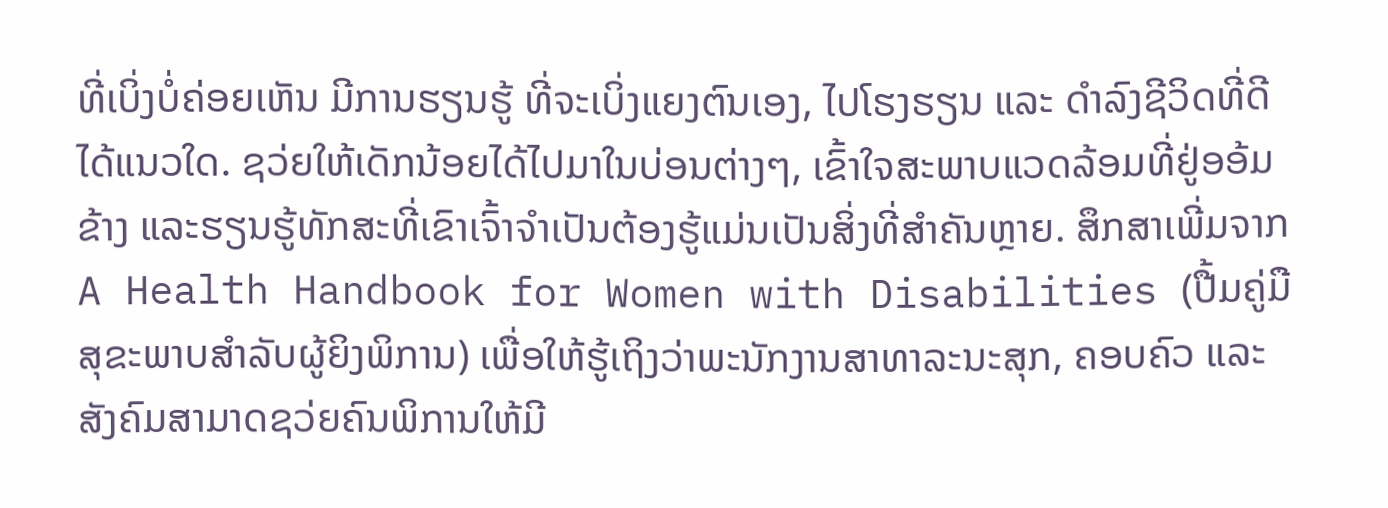ທີ່ເບິ່ງບໍ່ຄ່ອຍເຫັນ ມີການຮຽນຮູ້ ທີ່ຈະເບິ່ງແຍງຕົນເອງ, ໄປໂຮງຮຽນ ແລະ ດໍາລົງຊີວິດທີ່ດີໄດ້ແນວໃດ. ຊວ່ຍໃຫ້ເດັກນ້ອຍໄດ້ໄປມາໃນບ່ອນຕ່າງໆ, ເຂົ້າໃຈສະພາບແວດລ້ອມທີ່ຢູ່ອອ້ມຂ້າງ ແລະຮຽນຮູ້ທັກສະທີ່ເຂົາເຈົ້າຈໍາເປັນຕ້ອງຮູ້ແມ່ນເປັນສິ່ງທີ່ສໍາຄັນຫຼາຍ. ສຶກສາເພີ່ມຈາກA Health Handbook for Women with Disabilities (ປື້ມຄູ່ມືສຸຂະພາບສໍາລັບຜູ້ຍິງພິການ) ເພື່ອໃຫ້ຮູ້ເຖິງວ່າພະນັກງານສາທາລະນະສຸກ, ຄອບຄົວ ແລະ ສັງຄົມສາມາດຊວ່ຍຄົນພິການໃຫ້ມີ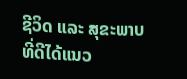ຊີວິດ ແລະ ສຸຂະພາບທີ່ດີໄດ້ແນວ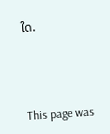ໃດ.



This page was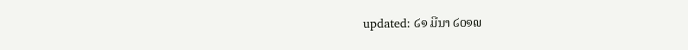updated: ໒໑ ມີນາ ໒໐໑໙